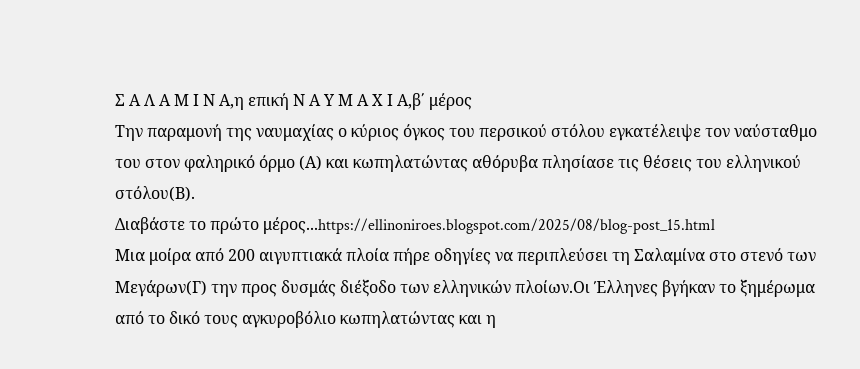Σ Α Λ Α Μ Ι Ν Α,η επική Ν Α Υ Μ Α Χ Ι Α,β΄ μέρος
Την παραμονή της ναυμαχίας ο κύριος όγκος του περσικού στόλου εγκατέλειψε τον ναύσταθμο του στον φαληρικό όρμο (Α) και κωπηλατώντας αθόρυβα πλησίασε τις θέσεις του ελληνικού στόλου(Β).
Διαβάστε το πρώτο μέρος...https://ellinoniroes.blogspot.com/2025/08/blog-post_15.html
Μια μοίρα από 200 αιγυπτιακά πλοία πήρε οδηγίες να περιπλεύσει τη Σαλαμίνα στο στενό των Μεγάρων(Γ) την προς δυσμάς διέξοδο των ελληνικών πλοίων.Οι Έλληνες βγήκαν το ξημέρωμα από το δικό τους αγκυροβόλιο κωπηλατώντας και η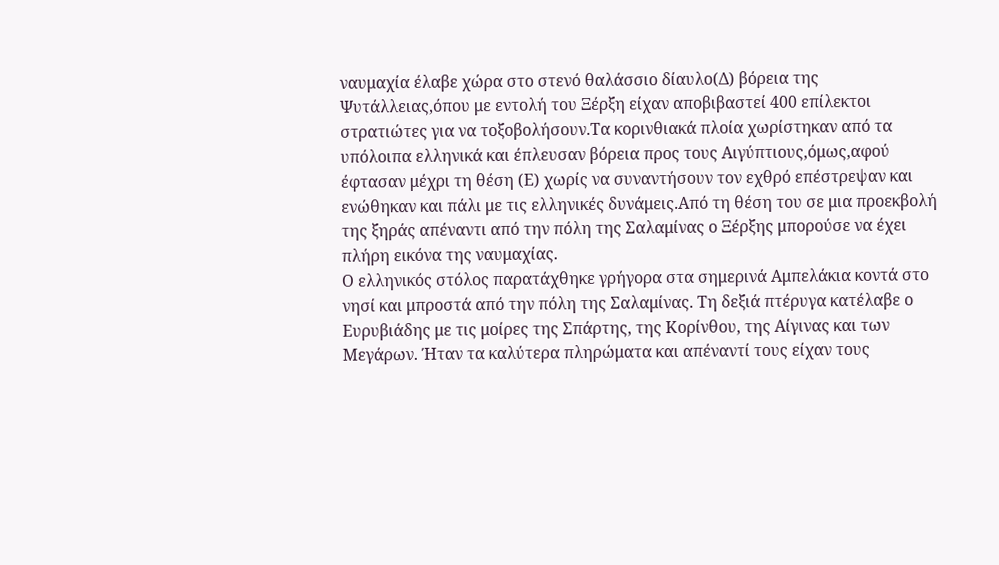ναυμαχία έλαβε χώρα στο στενό θαλάσσιο δίαυλο(Δ) βόρεια της Ψυτάλλειας,όπου με εντολή του Ξέρξη είχαν αποβιβαστεί 400 επίλεκτοι στρατιώτες για να τοξοβολήσουν.Τα κορινθιακά πλοία χωρίστηκαν από τα υπόλοιπα ελληνικά και έπλευσαν βόρεια προς τους Αιγύπτιους,όμως,αφού έφτασαν μέχρι τη θέση (Ε) χωρίς να συναντήσουν τον εχθρό επέστρεψαν και ενώθηκαν και πάλι με τις ελληνικές δυνάμεις.Από τη θέση του σε μια προεκβολή της ξηράς απέναντι από την πόλη της Σαλαμίνας ο Ξέρξης μπορούσε να έχει πλήρη εικόνα της ναυμαχίας.
Ο ελληνικός στόλος παρατάχθηκε γρήγορα στα σημερινά Αμπελάκια κοντά στο νησί και μπροστά από την πόλη της Σαλαμίνας. Τη δεξιά πτέρυγα κατέλαβε ο Ευρυβιάδης με τις μοίρες της Σπάρτης, της Κορίνθου, της Αίγινας και των Μεγάρων. Ήταν τα καλύτερα πληρώματα και απέναντί τους είχαν τους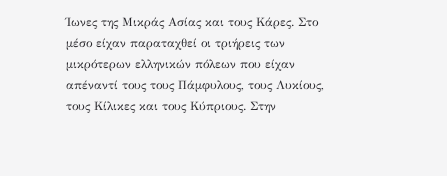Ίωνες της Μικράς Ασίας και τους Κάρες. Στο μέσο είχαν παραταχθεί οι τριήρεις των μικρότερων ελληνικών πόλεων που είχαν απέναντί τους τους Πάμφυλους, τους Λυκίους, τους Κίλικες και τους Κύπριους. Στην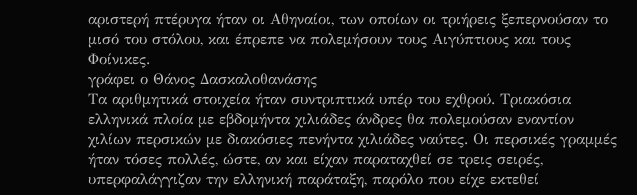αριστερή πτέρυγα ήταν οι Αθηναίοι, των οποίων οι τριήρεις ξεπερνούσαν το μισό του στόλου, και έπρεπε να πολεμήσουν τους Αιγύπτιους και τους Φοίνικες.
γράφει ο Θάνος Δασκαλοθανάσης
Τα αριθμητικά στοιχεία ήταν συντριπτικά υπέρ του εχθρού. Τριακόσια ελληνικά πλοία με εβδομήντα χιλιάδες άνδρες θα πολεμούσαν εναντίον χιλίων περσικών με διακόσιες πενήντα χιλιάδες ναύτες. Οι περσικές γραμμές ήταν τόσες πολλές, ώστε, αν και είχαν παραταχθεί σε τρεις σειρές, υπερφαλάγγιζαν την ελληνική παράταξη, παρόλο που είχε εκτεθεί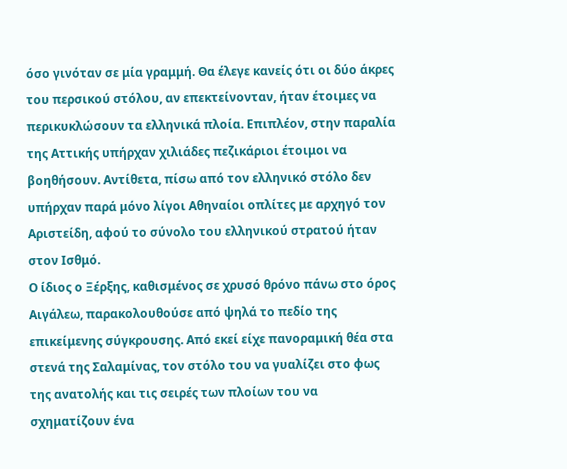όσο γινόταν σε μία γραμμή. Θα έλεγε κανείς ότι οι δύο άκρες του περσικού στόλου, αν επεκτείνονταν, ήταν έτοιμες να περικυκλώσουν τα ελληνικά πλοία. Επιπλέον, στην παραλία της Αττικής υπήρχαν χιλιάδες πεζικάριοι έτοιμοι να βοηθήσουν. Αντίθετα, πίσω από τον ελληνικό στόλο δεν υπήρχαν παρά μόνο λίγοι Αθηναίοι οπλίτες με αρχηγό τον Αριστείδη, αφού το σύνολο του ελληνικού στρατού ήταν στον Ισθμό.
Ο ίδιος ο Ξέρξης, καθισμένος σε χρυσό θρόνο πάνω στο όρος Αιγάλεω, παρακολουθούσε από ψηλά το πεδίο της επικείμενης σύγκρουσης. Από εκεί είχε πανοραμική θέα στα στενά της Σαλαμίνας, τον στόλο του να γυαλίζει στο φως της ανατολής και τις σειρές των πλοίων του να σχηματίζουν ένα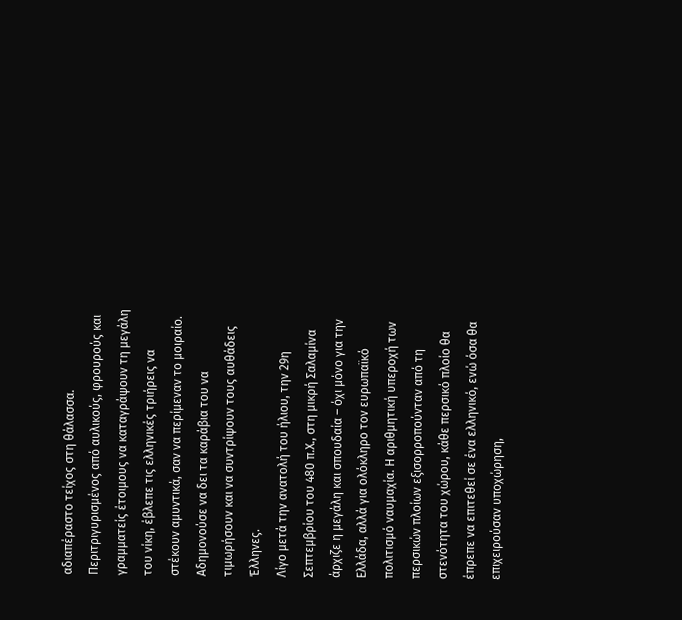αδιαπέραστο τείχος στη θάλασσα. Περιτριγυρισμένος από αυλικούς, φρουρούς και γραμματείς έτοιμους να καταγράψουν τη μεγάλη του νίκη, έβλεπε τις ελληνικές τριήρεις να στέκουν αμυντικά, σαν να περίμεναν το μοιραίο. Αδημονούσε να δει τα καράβια του να τιμωρήσουν και να συντρίψουν τους αυθάδεις Έλληνες.
Λίγο μετά την ανατολή του ήλιου, την 29η Σεπτεμβρίου του 480 π.Χ., στη μικρή Σαλαμίνα άρχιζε η μεγάλη και σπουδαία – όχι μόνο για την Ελλάδα, αλλά για ολόκληρο τον ευρωπαϊκό πολιτισμό ναυμαχία. Η αριθμητική υπεροχή των περσικών πλοίων εξισορροπούνταν από τη στενότητα του χώρου, κάθε περσικό πλοίο θα έπρεπε να επιτεθεί σε ένα ελληνικό, ενώ όσα θα επιχειρούσαν υποχώρηση,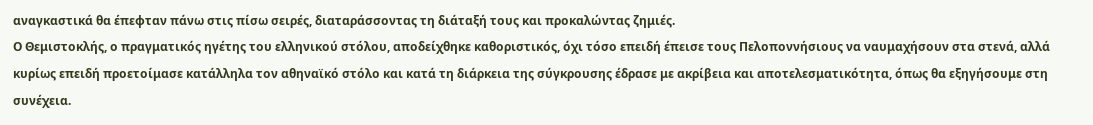αναγκαστικά θα έπεφταν πάνω στις πίσω σειρές, διαταράσσοντας τη διάταξή τους και προκαλώντας ζημιές.
Ο Θεμιστοκλής, ο πραγματικός ηγέτης του ελληνικού στόλου, αποδείχθηκε καθοριστικός, όχι τόσο επειδή έπεισε τους Πελοποννήσιους να ναυμαχήσουν στα στενά, αλλά κυρίως επειδή προετοίμασε κατάλληλα τον αθηναϊκό στόλο και κατά τη διάρκεια της σύγκρουσης έδρασε με ακρίβεια και αποτελεσματικότητα, όπως θα εξηγήσουμε στη συνέχεια.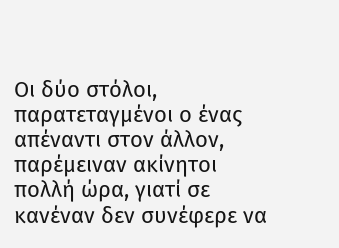Οι δύο στόλοι, παρατεταγμένοι ο ένας απέναντι στον άλλον, παρέμειναν ακίνητοι πολλή ώρα, γιατί σε κανέναν δεν συνέφερε να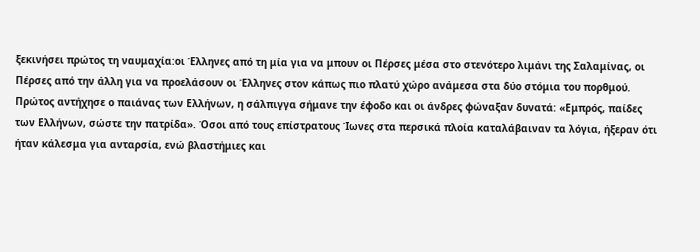ξεκινήσει πρώτος τη ναυμαχία:oι Έλληνες από τη μία για να μπουν οι Πέρσες μέσα στο στενότερο λιμάνι της Σαλαμίνας, οι Πέρσες από την άλλη για να προελάσουν οι Έλληνες στον κάπως πιο πλατύ χώρο ανάμεσα στα δύο στόμια του πορθμού.
Πρώτος αντήχησε ο παιάνας των Ελλήνων, η σάλπιγγα σήμανε την έφοδο και οι άνδρες φώναξαν δυνατά: «Εμπρός, παίδες των Ελλήνων, σώστε την πατρίδα». Όσοι από τους επίστρατους Ίωνες στα περσικά πλοία καταλάβαιναν τα λόγια, ήξεραν ότι ήταν κάλεσμα για ανταρσία, ενώ βλαστήμιες και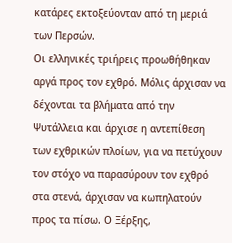κατάρες εκτοξεύονταν από τη μεριά των Περσών.
Οι ελληνικές τριήρεις προωθήθηκαν αργά προς τον εχθρό. Μόλις άρχισαν να δέχονται τα βλήματα από την Ψυτάλλεια και άρχισε η αντεπίθεση των εχθρικών πλοίων, για να πετύχουν τον στόχο να παρασύρουν τον εχθρό στα στενά, άρχισαν να κωπηλατούν προς τα πίσω. Ο Ξέρξης,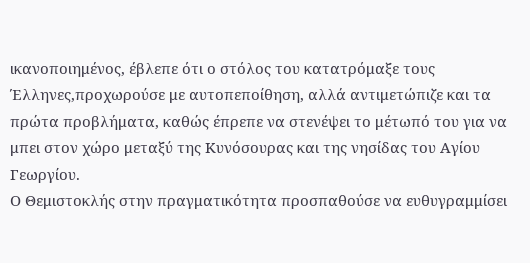ικανοποιημένος, έβλεπε ότι ο στόλος του κατατρόμαξε τους Έλληνες,προχωρούσε με αυτοπεποίθηση, αλλά αντιμετώπιζε και τα πρώτα προβλήματα, καθώς έπρεπε να στενέψει το μέτωπό του για να μπει στον χώρο μεταξύ της Κυνόσουρας και της νησίδας του Αγίου Γεωργίου.
Ο Θεμιστοκλής στην πραγματικότητα προσπαθούσε να ευθυγραμμίσει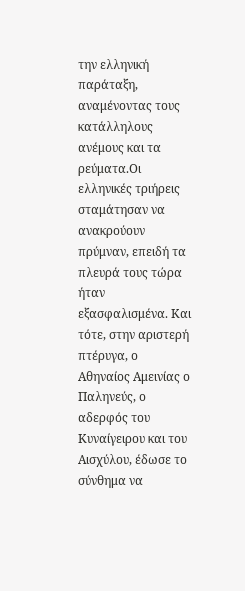την ελληνική παράταξη, αναμένοντας τους κατάλληλους ανέμους και τα ρεύματα.Οι ελληνικές τριήρεις σταμάτησαν να ανακρούουν πρύμναν, επειδή τα πλευρά τους τώρα ήταν εξασφαλισμένα. Και τότε, στην αριστερή πτέρυγα, ο Αθηναίος Αμεινίας ο Παληνεύς, ο αδερφός του Κυναίγειρου και του Αισχύλου, έδωσε το σύνθημα να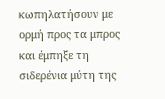κωπηλατήσουν με ορμή προς τα μπρος και έμπηξε τη σιδερένια μύτη της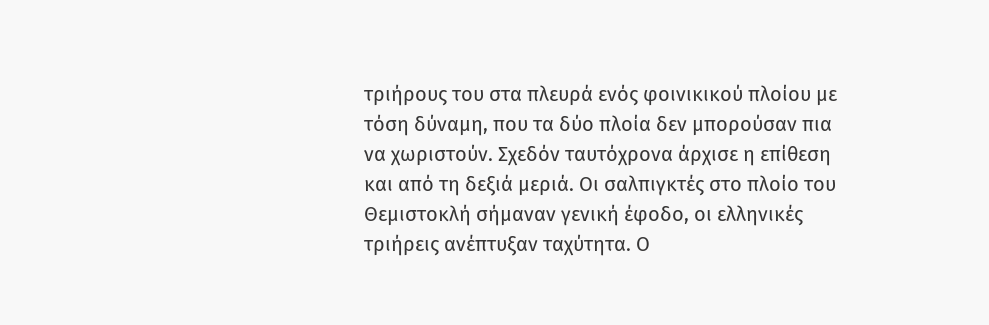τριήρους του στα πλευρά ενός φοινικικού πλοίου με τόση δύναμη, που τα δύο πλοία δεν μπορούσαν πια να χωριστούν. Σχεδόν ταυτόχρονα άρχισε η επίθεση και από τη δεξιά μεριά. Οι σαλπιγκτές στο πλοίο του Θεμιστοκλή σήμαναν γενική έφοδο, οι ελληνικές τριήρεις ανέπτυξαν ταχύτητα. Ο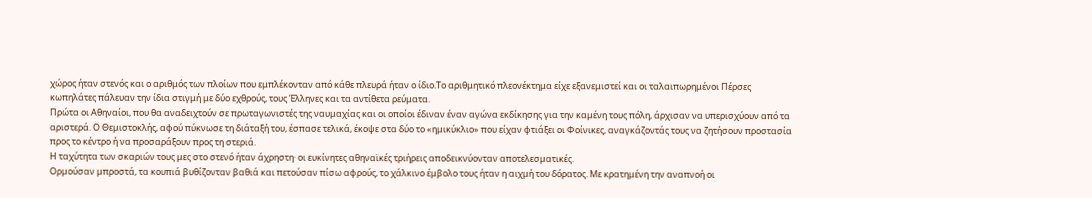χώρος ήταν στενός και ο αριθμός των πλοίων που εμπλέκονταν από κάθε πλευρά ήταν ο ίδιο.Το αριθμητικό πλεονέκτημα είχε εξανεμιστεί και οι ταλαιπωρημένοι Πέρσες κωπηλάτες πάλευαν την ίδια στιγμή με δύο εχθρούς, τους Έλληνες και τα αντίθετα ρεύματα.
Πρώτα οι Αθηναίοι, που θα αναδειχτούν σε πρωταγωνιστές της ναυμαχίας και οι οποίοι έδιναν έναν αγώνα εκδίκησης για την καμένη τους πόλη, άρχισαν να υπερισχύουν από τα αριστερά. Ο Θεμιστοκλής, αφού πύκνωσε τη διάταξή του, έσπασε τελικά, έκοψε στα δύο το «ημικύκλιο» που είχαν φτιάξει οι Φοίνικες, αναγκάζοντάς τους να ζητήσουν προστασία προς το κέντρο ή να προσαράξουν προς τη στεριά.
Η ταχύτητα των σκαριών τους μες στο στενό ήταν άχρηστη· οι ευκίνητες αθηναϊκές τριήρεις αποδεικνύονταν αποτελεσματικές.
Ορμούσαν μπροστά, τα κουπιά βυθίζονταν βαθιά και πετούσαν πίσω αφρούς, το χάλκινο έμβολο τους ήταν η αιχμή του δόρατος. Με κρατημένη την αναπνοή οι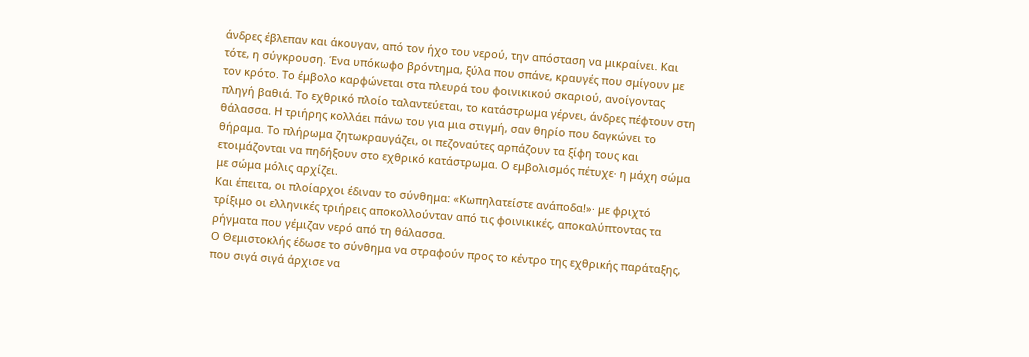άνδρες έβλεπαν και άκουγαν, από τον ήχο του νερού, την απόσταση να μικραίνει. Και τότε, η σύγκρουση. Ένα υπόκωφο βρόντημα, ξύλα που σπάνε, κραυγές που σμίγουν με τον κρότο. Το έμβολο καρφώνεται στα πλευρά του φοινικικού σκαριού, ανοίγοντας πληγή βαθιά. Το εχθρικό πλοίο ταλαντεύεται, το κατάστρωμα γέρνει, άνδρες πέφτουν στη θάλασσα. Η τριήρης κολλάει πάνω του για μια στιγμή, σαν θηρίο που δαγκώνει το θήραμα. Το πλήρωμα ζητωκραυγάζει, οι πεζοναύτες αρπάζουν τα ξίφη τους και ετοιμάζονται να πηδήξουν στο εχθρικό κατάστρωμα. Ο εμβολισμός πέτυχε· η μάχη σώμα με σώμα μόλις αρχίζει.
Και έπειτα, οι πλοίαρχοι έδιναν το σύνθημα: «Κωπηλατείστε ανάποδα!»· με φριχτό τρίξιμο οι ελληνικές τριήρεις αποκολλούνταν από τις φοινικικές, αποκαλύπτοντας τα ρήγματα που γέμιζαν νερό από τη θάλασσα.
Ο Θεμιστοκλής έδωσε το σύνθημα να στραφούν προς το κέντρο της εχθρικής παράταξης, που σιγά σιγά άρχισε να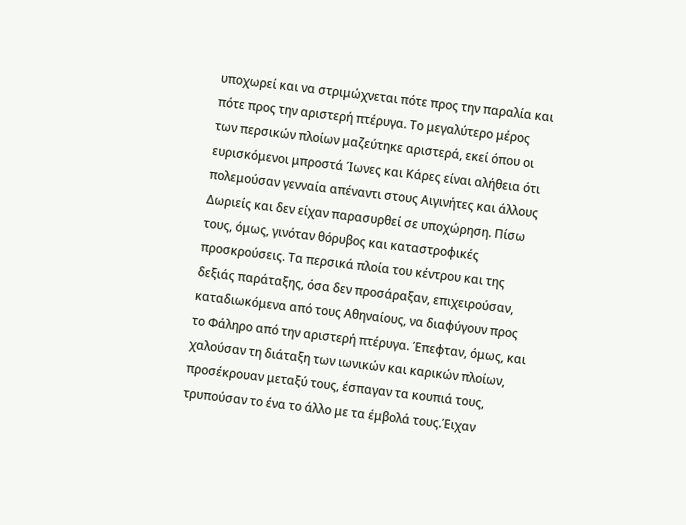υποχωρεί και να στριμώχνεται πότε προς την παραλία και πότε προς την αριστερή πτέρυγα. Το μεγαλύτερο μέρος των περσικών πλοίων μαζεύτηκε αριστερά, εκεί όπου οι ευρισκόμενοι μπροστά Ίωνες και Κάρες είναι αλήθεια ότι πολεμούσαν γενναία απέναντι στους Αιγινήτες και άλλους Δωριείς και δεν είχαν παρασυρθεί σε υποχώρηση. Πίσω τους, όμως, γινόταν θόρυβος και καταστροφικές προσκρούσεις. Τα περσικά πλοία του κέντρου και της δεξιάς παράταξης, όσα δεν προσάραξαν, επιχειρούσαν, καταδιωκόμενα από τους Αθηναίους, να διαφύγουν προς το Φάληρο από την αριστερή πτέρυγα. Έπεφταν, όμως, και χαλούσαν τη διάταξη των ιωνικών και καρικών πλοίων, προσέκρουαν μεταξύ τους, έσπαγαν τα κουπιά τους, τρυπούσαν το ένα το άλλο με τα έμβολά τους.Έιχαν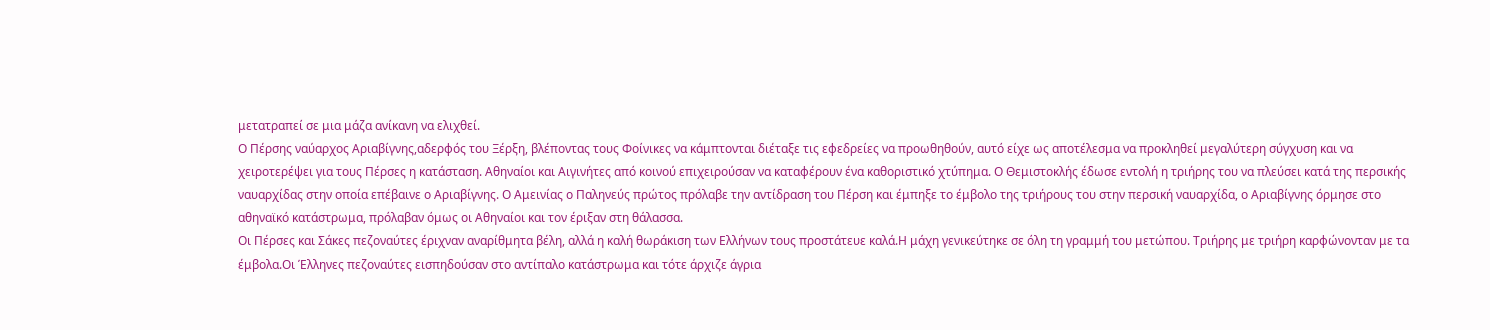μετατραπεί σε μια μάζα ανίκανη να ελιχθεί.
Ο Πέρσης ναύαρχος Αριαβίγνης,αδερφός του Ξέρξη, βλέποντας τους Φοίνικες να κάμπτονται διέταξε τις εφεδρείες να προωθηθούν, αυτό είχε ως αποτέλεσμα να προκληθεί μεγαλύτερη σύγχυση και να χειροτερέψει για τους Πέρσες η κατάσταση. Αθηναίοι και Αιγινήτες από κοινού επιχειρούσαν να καταφέρουν ένα καθοριστικό χτύπημα. Ο Θεμιστοκλής έδωσε εντολή η τριήρης του να πλεύσει κατά της περσικής ναυαρχίδας στην οποία επέβαινε ο Αριαβίγνης. Ο Αμεινίας ο Παληνεύς πρώτος πρόλαβε την αντίδραση του Πέρση και έμπηξε το έμβολο της τριήρους του στην περσική ναυαρχίδα, ο Αριαβίγνης όρμησε στο αθηναϊκό κατάστρωμα, πρόλαβαν όμως οι Αθηναίοι και τον έριξαν στη θάλασσα.
Οι Πέρσες και Σάκες πεζοναύτες έριχναν αναρίθμητα βέλη, αλλά η καλή θωράκιση των Ελλήνων τους προστάτευε καλά.Η μάχη γενικεύτηκε σε όλη τη γραμμή του μετώπου. Τριήρης με τριήρη καρφώνονταν με τα έμβολα.Οι Έλληνες πεζοναύτες εισπηδούσαν στο αντίπαλο κατάστρωμα και τότε άρχιζε άγρια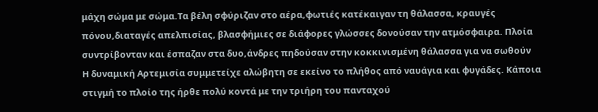μάχη σώμα με σώμα.Τα βέλη σφύριζαν στο αέρα,φωτιές κατέκαιγαν τη θάλασσα, κραυγές πόνου,διαταγές απελπισίας, βλασφήμιες σε διάφορες γλώσσες δονούσαν την ατμόσφαιρα. Πλοία συντρίβονταν και έσπαζαν στα δυο,άνδρες πηδούσαν στην κοκκινισμένη θάλασσα για να σωθούν
Η δυναμική Αρτεμισία συμμετείχε αλώβητη σε εκείνο το πλήθος από ναυάγια και φυγάδες. Κάποια στιγμή το πλοίο της ήρθε πολύ κοντά με την τριήρη του πανταχού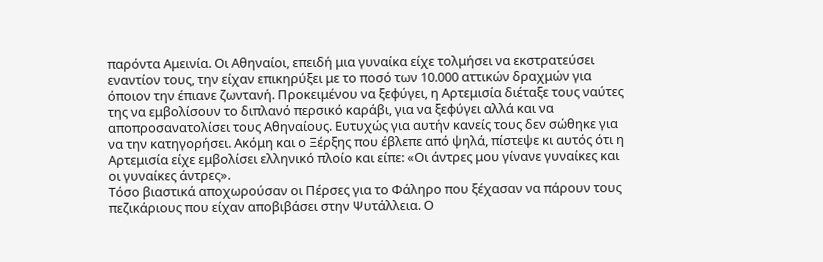παρόντα Αμεινία. Οι Αθηναίοι, επειδή μια γυναίκα είχε τολμήσει να εκστρατεύσει εναντίον τους, την είχαν επικηρύξει με το ποσό των 10.000 αττικών δραχμών για όποιον την έπιανε ζωντανή. Προκειμένου να ξεφύγει, η Αρτεμισία διέταξε τους ναύτες της να εμβολίσουν το διπλανό περσικό καράβι, για να ξεφύγει αλλά και να αποπροσανατολίσει τους Αθηναίους. Ευτυχώς για αυτήν κανείς τους δεν σώθηκε για να την κατηγορήσει. Ακόμη και ο Ξέρξης που έβλεπε από ψηλά, πίστεψε κι αυτός ότι η Αρτεμισία είχε εμβολίσει ελληνικό πλοίο και είπε: «Οι άντρες μου γίνανε γυναίκες και οι γυναίκες άντρες».
Τόσο βιαστικά αποχωρούσαν οι Πέρσες για το Φάληρο που ξέχασαν να πάρουν τους πεζικάριους που είχαν αποβιβάσει στην Ψυτάλλεια. Ο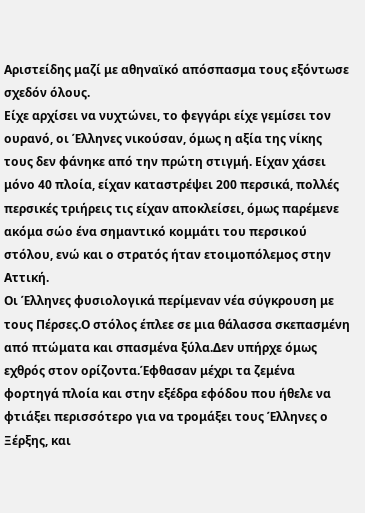Αριστείδης μαζί με αθηναϊκό απόσπασμα τους εξόντωσε σχεδόν όλους.
Είχε αρχίσει να νυχτώνει, το φεγγάρι είχε γεμίσει τον ουρανό, οι Έλληνες νικούσαν, όμως η αξία της νίκης τους δεν φάνηκε από την πρώτη στιγμή. Είχαν χάσει μόνο 40 πλοία, είχαν καταστρέψει 200 περσικά, πολλές περσικές τριήρεις τις είχαν αποκλείσει, όμως παρέμενε ακόμα σώο ένα σημαντικό κομμάτι του περσικού στόλου, ενώ και ο στρατός ήταν ετοιμοπόλεμος στην Αττική.
Οι Έλληνες φυσιολογικά περίμεναν νέα σύγκρουση με τους Πέρσες.Ο στόλος έπλεε σε μια θάλασσα σκεπασμένη από πτώματα και σπασμένα ξύλα.Δεν υπήρχε όμως εχθρός στον ορίζοντα.Έφθασαν μέχρι τα ζεμένα φορτηγά πλοία και στην εξέδρα εφόδου που ήθελε να φτιάξει περισσότερο για να τρομάξει τους Έλληνες ο Ξέρξης, και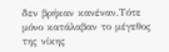δεν βρήκαν κανέναν.Τότε μόνο κατάλαβαν το μέγεθος της νίκης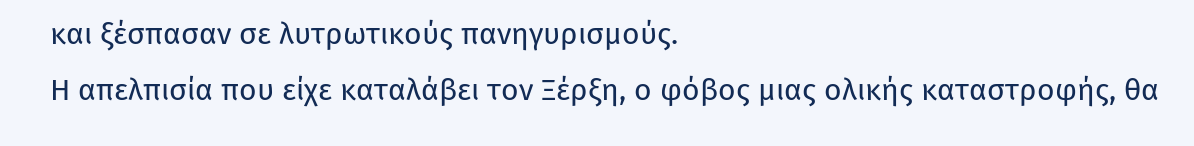και ξέσπασαν σε λυτρωτικούς πανηγυρισμούς.
Η απελπισία που είχε καταλάβει τον Ξέρξη, ο φόβος μιας ολικής καταστροφής, θα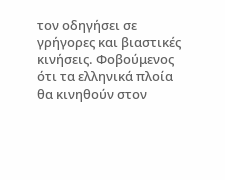τον οδηγήσει σε γρήγορες και βιαστικές κινήσεις. Φοβούμενος ότι τα ελληνικά πλοία θα κινηθούν στον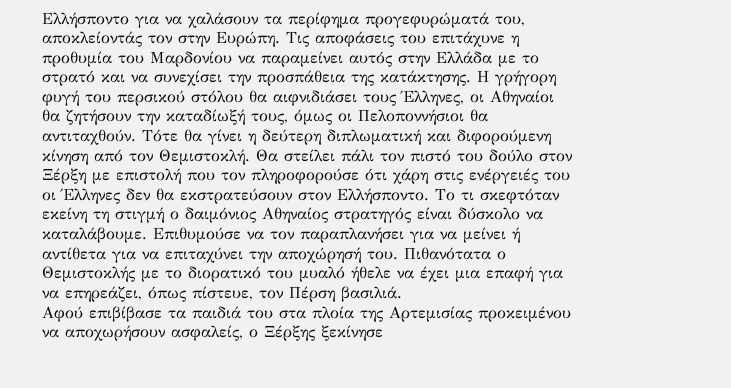Ελλήσποντο για να χαλάσουν τα περίφημα προγεφυρώματά του, αποκλείοντάς τον στην Ευρώπη. Τις αποφάσεις του επιτάχυνε η προθυμία του Μαρδονίου να παραμείνει αυτός στην Ελλάδα με το στρατό και να συνεχίσει την προσπάθεια της κατάκτησης. Η γρήγορη φυγή του περσικού στόλου θα αιφνιδιάσει τους Έλληνες, οι Αθηναίοι θα ζητήσουν την καταδίωξή τους, όμως οι Πελοποννήσιοι θα αντιταχθούν. Τότε θα γίνει η δεύτερη διπλωματική και διφορούμενη κίνηση από τον Θεμιστοκλή. Θα στείλει πάλι τον πιστό του δούλο στον Ξέρξη με επιστολή που τον πληροφορούσε ότι χάρη στις ενέργειές του οι Έλληνες δεν θα εκστρατεύσουν στον Ελλήσποντο. Το τι σκεφτόταν εκείνη τη στιγμή ο δαιμόνιος Αθηναίος στρατηγός είναι δύσκολο να καταλάβουμε. Επιθυμούσε να τον παραπλανήσει για να μείνει ή αντίθετα για να επιταχύνει την αποχώρησή του. Πιθανότατα ο Θεμιστοκλής με το διορατικό του μυαλό ήθελε να έχει μια επαφή για να επηρεάζει, όπως πίστευε, τον Πέρση βασιλιά.
Αφού επιβίβασε τα παιδιά του στα πλοία της Αρτεμισίας προκειμένου να αποχωρήσουν ασφαλείς, ο Ξέρξης ξεκίνησε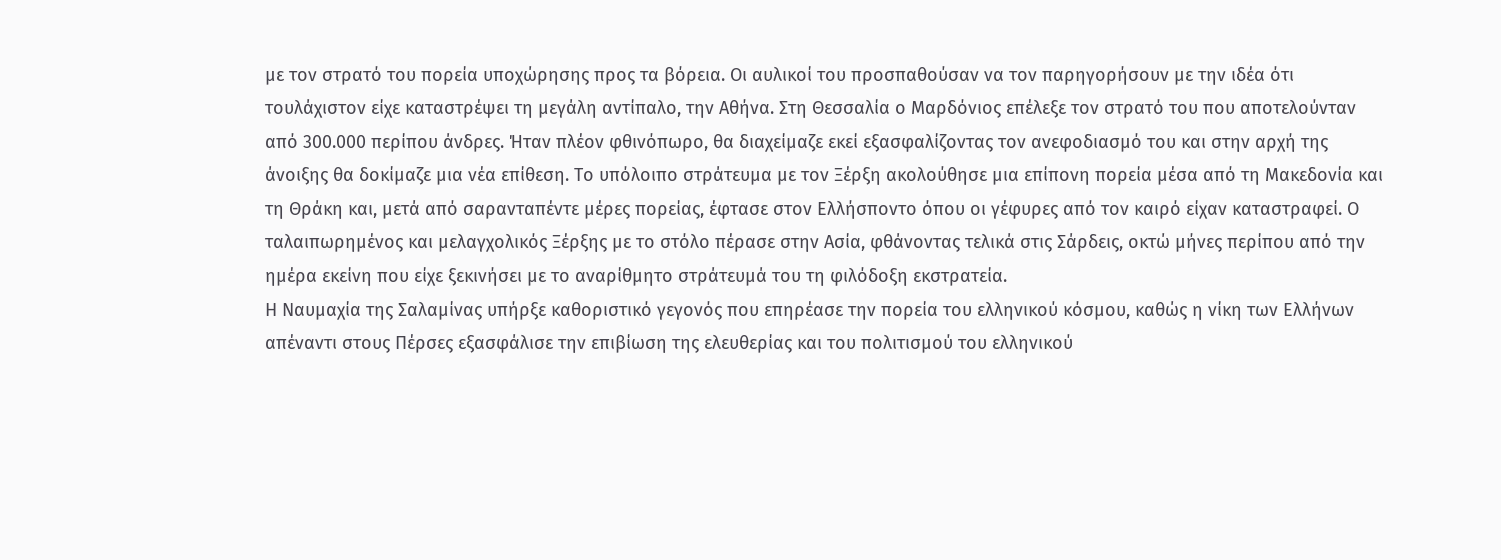με τον στρατό του πορεία υποχώρησης προς τα βόρεια. Οι αυλικοί του προσπαθούσαν να τον παρηγορήσουν με την ιδέα ότι τουλάχιστον είχε καταστρέψει τη μεγάλη αντίπαλο, την Αθήνα. Στη Θεσσαλία ο Μαρδόνιος επέλεξε τον στρατό του που αποτελούνταν από 300.000 περίπου άνδρες. Ήταν πλέον φθινόπωρο, θα διαχείμαζε εκεί εξασφαλίζοντας τον ανεφοδιασμό του και στην αρχή της άνοιξης θα δοκίμαζε μια νέα επίθεση. Το υπόλοιπο στράτευμα με τον Ξέρξη ακολούθησε μια επίπονη πορεία μέσα από τη Μακεδονία και τη Θράκη και, μετά από σαρανταπέντε μέρες πορείας, έφτασε στον Ελλήσποντο όπου οι γέφυρες από τον καιρό είχαν καταστραφεί. Ο ταλαιπωρημένος και μελαγχολικός Ξέρξης με το στόλο πέρασε στην Ασία, φθάνοντας τελικά στις Σάρδεις, οκτώ μήνες περίπου από την ημέρα εκείνη που είχε ξεκινήσει με το αναρίθμητο στράτευμά του τη φιλόδοξη εκστρατεία.
Η Ναυμαχία της Σαλαμίνας υπήρξε καθοριστικό γεγονός που επηρέασε την πορεία του ελληνικού κόσμου, καθώς η νίκη των Ελλήνων απέναντι στους Πέρσες εξασφάλισε την επιβίωση της ελευθερίας και του πολιτισμού του ελληνικού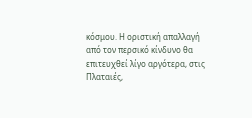κόσμου. Η οριστική απαλλαγή από τον περσικό κίνδυνο θα επιτευχθεί λίγο αργότερα, στις Πλαταιές,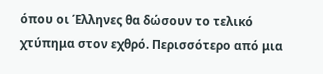όπου οι Έλληνες θα δώσουν το τελικό χτύπημα στον εχθρό. Περισσότερο από μια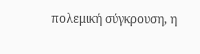πολεμική σύγκρουση, η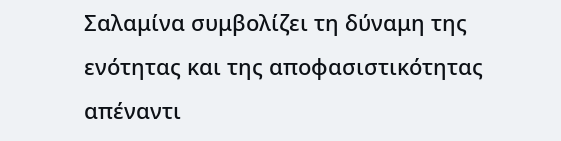Σαλαμίνα συμβολίζει τη δύναμη της ενότητας και της αποφασιστικότητας απέναντι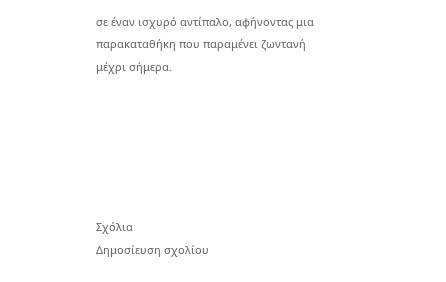σε έναν ισχυρό αντίπαλο, αφήνοντας μια παρακαταθήκη που παραμένει ζωντανή μέχρι σήμερα.






Σχόλια
Δημοσίευση σχολίου